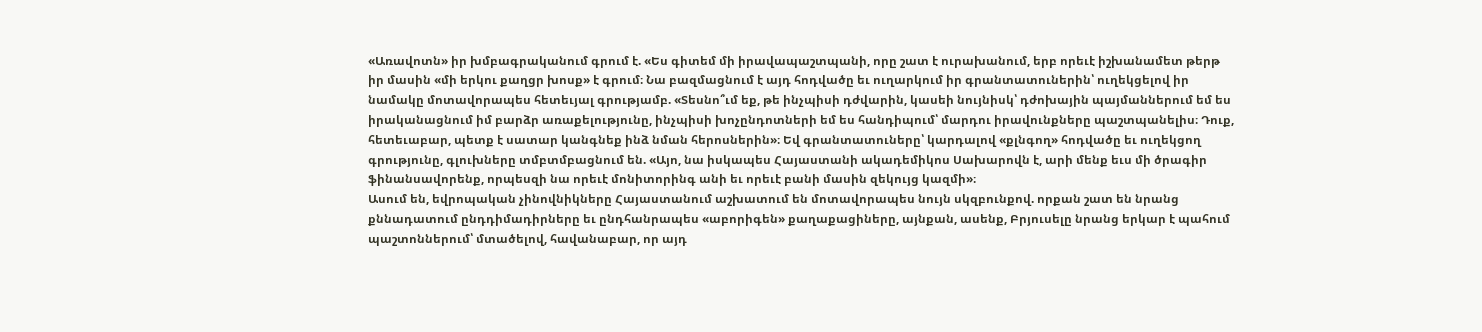«Առավոտն» իր խմբագրականում գրում է. «Ես գիտեմ մի իրավապաշտպանի, որը շատ է ուրախանում, երբ որեւէ իշխանամետ թերթ իր մասին «մի երկու քաղցր խոսք» է գրում։ Նա բազմացնում է այդ հոդվածը եւ ուղարկում իր գրանտատուներին՝ ուղեկցելով իր նամակը մոտավորապես հետեւյալ գրությամբ. «Տեսնո՞ւմ եք, թե ինչպիսի դժվարին, կասեի նույնիսկ՝ դժոխային պայմաններում եմ ես իրականացնում իմ բարձր առաքելությունը, ինչպիսի խոչընդոտների եմ ես հանդիպում՝ մարդու իրավունքները պաշտպանելիս։ Դուք, հետեւաբար, պետք է սատար կանգնեք ինձ նման հերոսներին»։ Եվ գրանտատուները՝ կարդալով «քլնգող» հոդվածը եւ ուղեկցող գրությունը, գլուխները տմբտմբացնում են. «Այո, նա իսկապես Հայաստանի ակադեմիկոս Սախարովն է, արի մենք եւս մի ծրագիր ֆինանսավորենք, որպեսզի նա որեւէ մոնիտորինգ անի եւ որեւէ բանի մասին զեկույց կազմի»։
Ասում են, եվրոպական չինովնիկները Հայաստանում աշխատում են մոտավորապես նույն սկզբունքով. որքան շատ են նրանց քննադատում ընդդիմադիրները եւ ընդհանրապես «աբորիգեն» քաղաքացիները, այնքան, ասենք, Բրյուսելը նրանց երկար է պահում պաշտոններում՝ մտածելով, հավանաբար, որ այդ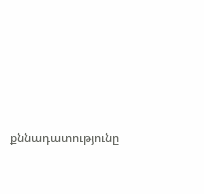քննադատությունը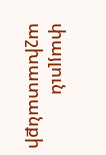փայլուն աշխատանքի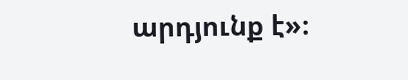արդյունք է»։